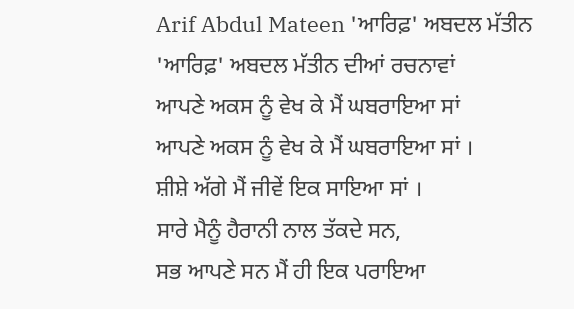Arif Abdul Mateen 'ਆਰਿਫ਼' ਅਬਦਲ ਮੱਤੀਨ
'ਆਰਿਫ਼' ਅਬਦਲ ਮੱਤੀਨ ਦੀਆਂ ਰਚਨਾਵਾਂ
ਆਪਣੇ ਅਕਸ ਨੂੰ ਵੇਖ ਕੇ ਮੈਂ ਘਬਰਾਇਆ ਸਾਂ
ਆਪਣੇ ਅਕਸ ਨੂੰ ਵੇਖ ਕੇ ਮੈਂ ਘਬਰਾਇਆ ਸਾਂ ।
ਸ਼ੀਸ਼ੇ ਅੱਗੇ ਮੈਂ ਜੀਵੇਂ ਇਕ ਸਾਇਆ ਸਾਂ ।
ਸਾਰੇ ਮੈਨੂੰ ਹੈਰਾਨੀ ਨਾਲ ਤੱਕਦੇ ਸਨ,
ਸਭ ਆਪਣੇ ਸਨ ਮੈਂ ਹੀ ਇਕ ਪਰਾਇਆ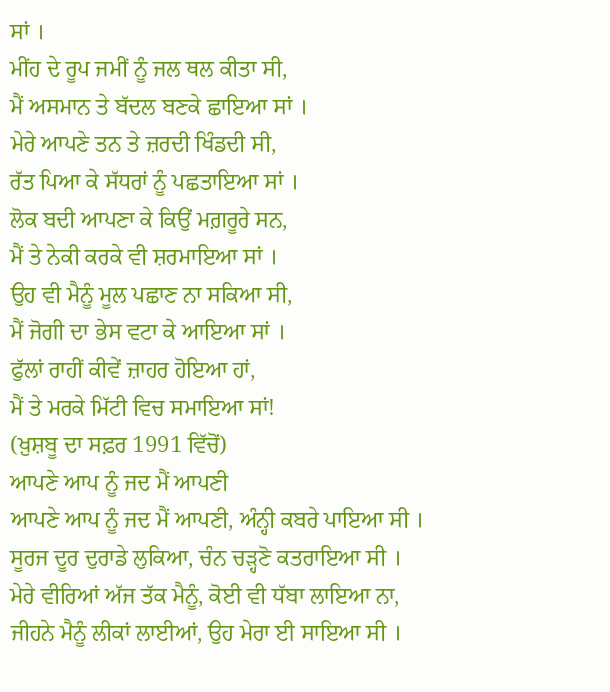ਸਾਂ ।
ਮੀਂਹ ਦੇ ਰੂਪ ਜਮੀਂ ਨੂੰ ਜਲ ਥਲ ਕੀਤਾ ਸੀ,
ਮੈਂ ਅਸਮਾਨ ਤੇ ਬੱਦਲ ਬਣਕੇ ਛਾਇਆ ਸਾਂ ।
ਮੇਰੇ ਆਪਣੇ ਤਨ ਤੇ ਜ਼ਰਦੀ ਖਿੰਡਦੀ ਸੀ,
ਰੱਤ ਪਿਆ ਕੇ ਸੱਧਰਾਂ ਨੂੰ ਪਛਤਾਇਆ ਸਾਂ ।
ਲੋਕ ਬਦੀ ਆਪਣਾ ਕੇ ਕਿਉਂ ਮਗ਼ਰੂਰੇ ਸਨ,
ਮੈਂ ਤੇ ਨੇਕੀ ਕਰਕੇ ਵੀ ਸ਼ਰਮਾਇਆ ਸਾਂ ।
ਉਹ ਵੀ ਮੈਨੂੰ ਮੂਲ ਪਛਾਣ ਨਾ ਸਕਿਆ ਸੀ,
ਮੈਂ ਜੋਗੀ ਦਾ ਭੇਸ ਵਟਾ ਕੇ ਆਇਆ ਸਾਂ ।
ਫੁੱਲਾਂ ਰਾਹੀਂ ਕੀਵੇਂ ਜ਼ਾਹਰ ਹੋਇਆ ਹਾਂ,
ਮੈਂ ਤੇ ਮਰਕੇ ਮਿੱਟੀ ਵਿਚ ਸਮਾਇਆ ਸਾਂ!
(ਖ਼ੁਸ਼ਬੂ ਦਾ ਸਫ਼ਰ 1991 ਵਿੱਚੋਂ)
ਆਪਣੇ ਆਪ ਨੂੰ ਜਦ ਮੈਂ ਆਪਣੀ
ਆਪਣੇ ਆਪ ਨੂੰ ਜਦ ਮੈਂ ਆਪਣੀ, ਅੰਨ੍ਹੀ ਕਬਰੇ ਪਾਇਆ ਸੀ ।
ਸੂਰਜ ਦੂਰ ਦੁਰਾਡੇ ਲੁਕਿਆ, ਚੰਨ ਚੜ੍ਹਣੋ ਕਤਰਾਇਆ ਸੀ ।
ਮੇਰੇ ਵੀਰਿਆਂ ਅੱਜ ਤੱਕ ਮੈਨੂੰ, ਕੋਈ ਵੀ ਧੱਬਾ ਲਾਇਆ ਨਾ,
ਜੀਹਨੇ ਮੈਨੂੰ ਲੀਕਾਂ ਲਾਈਆਂ, ਉਹ ਮੇਰਾ ਈ ਸਾਇਆ ਸੀ ।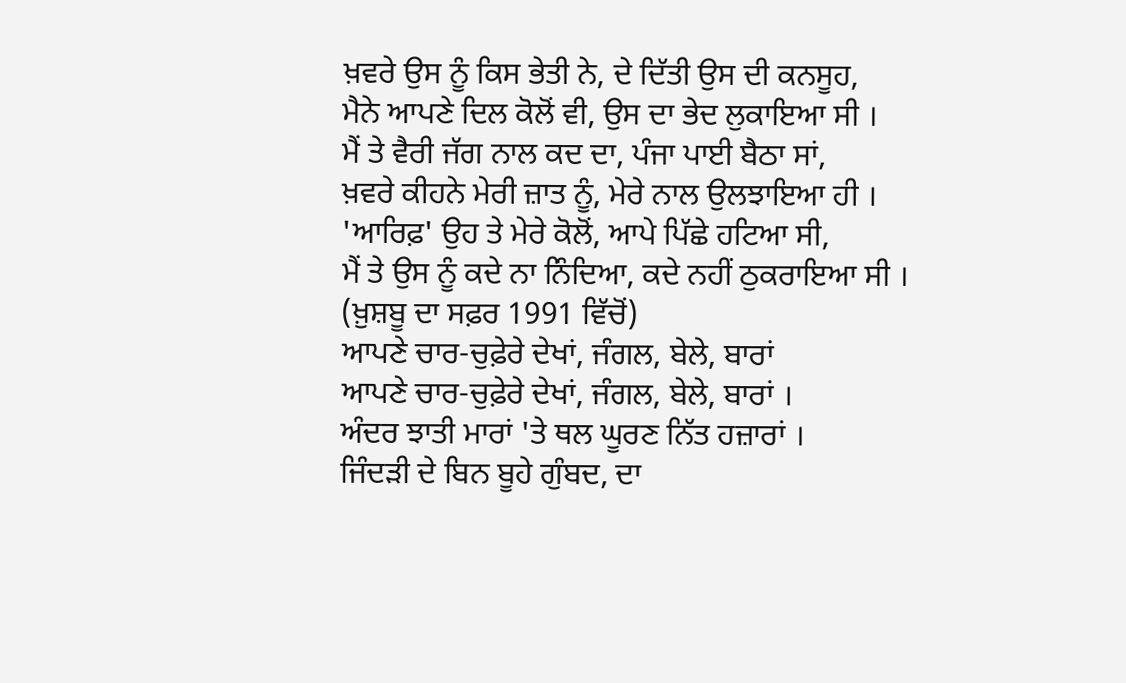ਖ਼ਵਰੇ ਉਸ ਨੂੰ ਕਿਸ ਭੇਤੀ ਨੇ, ਦੇ ਦਿੱਤੀ ਉਸ ਦੀ ਕਨਸੂਹ,
ਮੈਨੇ ਆਪਣੇ ਦਿਲ ਕੋਲੋਂ ਵੀ, ਉਸ ਦਾ ਭੇਦ ਲੁਕਾਇਆ ਸੀ ।
ਮੈਂ ਤੇ ਵੈਰੀ ਜੱਗ ਨਾਲ ਕਦ ਦਾ, ਪੰਜਾ ਪਾਈ ਬੈਠਾ ਸਾਂ,
ਖ਼ਵਰੇ ਕੀਹਨੇ ਮੇਰੀ ਜ਼ਾਤ ਨੂੰ, ਮੇਰੇ ਨਾਲ ਉਲਝਾਇਆ ਹੀ ।
'ਆਰਿਫ਼' ਉਹ ਤੇ ਮੇਰੇ ਕੋਲੋਂ, ਆਪੇ ਪਿੱਛੇ ਹਟਿਆ ਸੀ,
ਮੈਂ ਤੇ ਉਸ ਨੂੰ ਕਦੇ ਨਾ ਨਿੰਦਿਆ, ਕਦੇ ਨਹੀਂ ਠੁਕਰਾਇਆ ਸੀ ।
(ਖ਼ੁਸ਼ਬੂ ਦਾ ਸਫ਼ਰ 1991 ਵਿੱਚੋਂ)
ਆਪਣੇ ਚਾਰ-ਚੁਫ਼ੇਰੇ ਦੇਖਾਂ, ਜੰਗਲ, ਬੇਲੇ, ਬਾਰਾਂ
ਆਪਣੇ ਚਾਰ-ਚੁਫ਼ੇਰੇ ਦੇਖਾਂ, ਜੰਗਲ, ਬੇਲੇ, ਬਾਰਾਂ ।
ਅੰਦਰ ਝਾਤੀ ਮਾਰਾਂ 'ਤੇ ਥਲ ਘੂਰਣ ਨਿੱਤ ਹਜ਼ਾਰਾਂ ।
ਜਿੰਦੜੀ ਦੇ ਬਿਨ ਬੂਹੇ ਗੁੰਬਦ, ਦਾ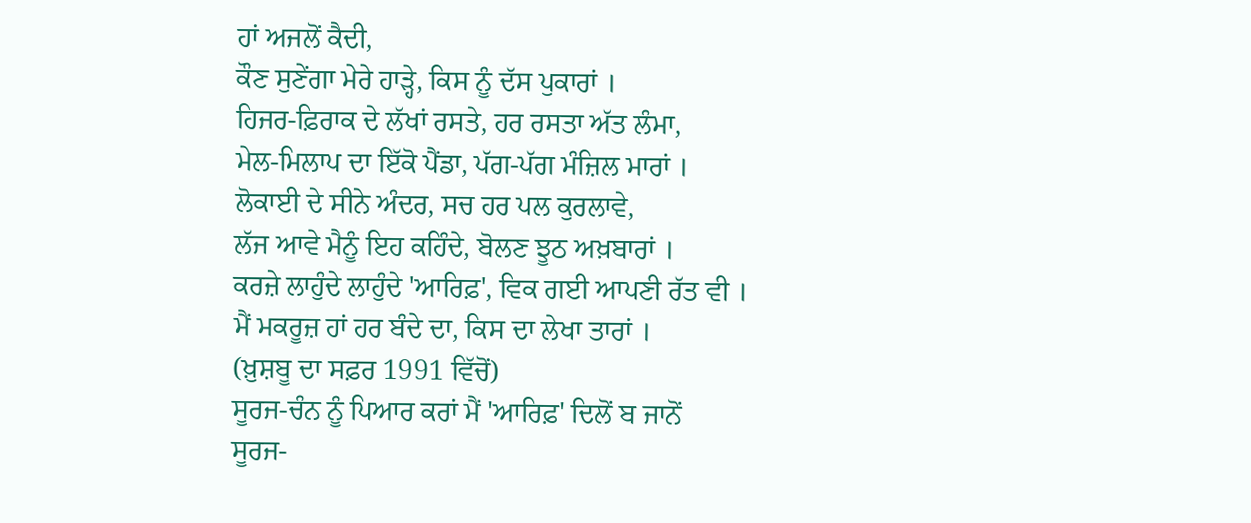ਹਾਂ ਅਜਲੋਂ ਕੈਦੀ,
ਕੌਣ ਸੁਣੇਂਗਾ ਮੇਰੇ ਹਾੜ੍ਹੇ, ਕਿਸ ਨੂੰ ਦੱਸ ਪੁਕਾਰਾਂ ।
ਹਿਜਰ-ਫ਼ਿਰਾਕ ਦੇ ਲੱਖਾਂ ਰਸਤੇ, ਹਰ ਰਸਤਾ ਅੱਤ ਲੰਮਾ,
ਮੇਲ-ਮਿਲਾਪ ਦਾ ਇੱਕੋ ਪੈਂਡਾ, ਪੱਗ-ਪੱਗ ਮੰਜ਼ਿਲ ਮਾਰਾਂ ।
ਲੋਕਾਈ ਦੇ ਸੀਨੇ ਅੰਦਰ, ਸਚ ਹਰ ਪਲ ਕੁਰਲਾਵੇ,
ਲੱਜ ਆਵੇ ਮੈਨੂੰ ਇਹ ਕਹਿੰਦੇ, ਬੋਲਣ ਝੂਠ ਅਖ਼ਬਾਰਾਂ ।
ਕਰਜ਼ੇ ਲਾਹੁੰਦੇ ਲਾਹੁੰਦੇ 'ਆਰਿਫ਼', ਵਿਕ ਗਈ ਆਪਣੀ ਰੱਤ ਵੀ ।
ਮੈਂ ਮਕਰੂਜ਼ ਹਾਂ ਹਰ ਬੰਦੇ ਦਾ, ਕਿਸ ਦਾ ਲੇਖਾ ਤਾਰਾਂ ।
(ਖ਼ੁਸ਼ਬੂ ਦਾ ਸਫ਼ਰ 1991 ਵਿੱਚੋਂ)
ਸੂਰਜ-ਚੰਨ ਨੂੰ ਪਿਆਰ ਕਰਾਂ ਮੈਂ 'ਆਰਿਫ਼' ਦਿਲੋਂ ਬ ਜਾਨੋਂ
ਸੂਰਜ-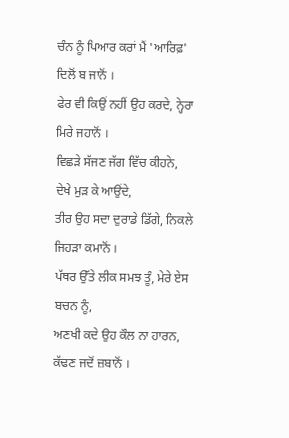ਚੰਨ ਨੂੰ ਪਿਆਰ ਕਰਾਂ ਮੈਂ 'ਆਰਿਫ਼' ਦਿਲੋਂ ਬ ਜਾਨੋਂ ।
ਫੇਰ ਵੀ ਕਿਉਂ ਨਹੀਂ ਉਹ ਕਰਦੇ, ਨ੍ਹੇਰਾ ਮਿਰੇ ਜਹਾਨੋਂ ।
ਵਿਛੜੇ ਸੱਜਣ ਜੱਗ ਵਿੱਚ ਕੀਹਨੇ, ਦੇਖੇ ਮੁੜ ਕੇ ਆਉਂਦੇ,
ਤੀਰ ਉਹ ਸਦਾ ਦੁਰਾਡੇ ਡਿੱਗੇ, ਨਿਕਲੇ ਜਿਹੜਾ ਕਮਾਨੋਂ ।
ਪੱਥਰ ਉੱਤੇ ਲੀਕ ਸਮਝ ਤੂੰ, ਮੇਰੇ ਏਸ ਬਚਨ ਨੂੰ,
ਅਣਖੀ ਕਦੇ ਉਹ ਕੌਲ ਨਾ ਹਾਰਨ, ਕੱਢਣ ਜਦੋਂ ਜ਼ਬਾਨੋਂ ।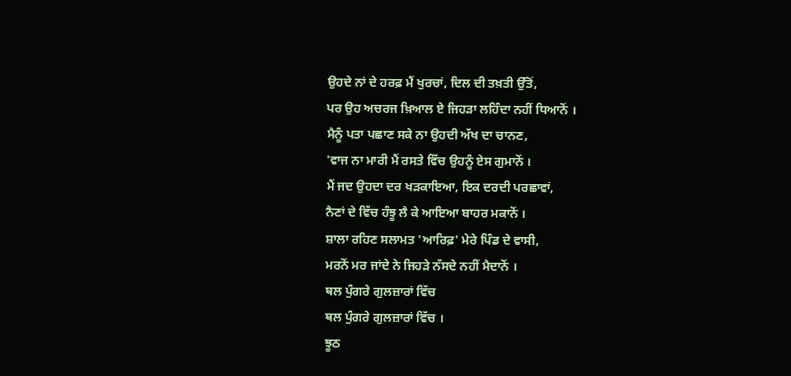ਉਹਦੇ ਨਾਂ ਦੇ ਹਰਫ਼ ਮੈਂ ਖੁਰਚਾਂ, ਦਿਲ ਦੀ ਤਖ਼ਤੀ ਉੱਤੋਂ,
ਪਰ ਉਹ ਅਚਰਜ ਖ਼ਿਆਲ ਏ ਜਿਹੜਾ ਲਹਿੰਦਾ ਨਹੀਂ ਧਿਆਨੋਂ ।
ਮੈਨੂੰ ਪਤਾ ਪਛਾਣ ਸਕੇ ਨਾ ਉਹਦੀ ਅੱਖ ਦਾ ਚਾਨਣ,
'ਵਾਜ ਨਾ ਮਾਰੀ ਮੈਂ ਰਸਤੇ ਵਿੱਚ ਉਹਨੂੰ ਏਸ ਗੁਮਾਨੋਂ ।
ਮੈਂ ਜਦ ਉਹਦਾ ਦਰ ਖੜਕਾਇਆ, ਇਕ ਦਰਦੀ ਪਰਛਾਵਾਂ,
ਨੈਣਾਂ ਦੇ ਵਿੱਚ ਹੰਝੂ ਲੈ ਕੇ ਆਇਆ ਬਾਹਰ ਮਕਾਨੋਂ ।
ਸ਼ਾਲਾ ਰਹਿਣ ਸਲਾਮਤ 'ਆਰਿਫ਼' ਮੇਰੇ ਪਿੰਡ ਦੇ ਵਾਸੀ,
ਮਰਨੋਂ ਮਰ ਜਾਂਦੇ ਨੇ ਜਿਹੜੇ ਨੱਸਦੇ ਨਹੀਂ ਮੈਦਾਨੋਂ ।
ਥਲ ਪੁੰਗਰੇ ਗੁਲਜ਼ਾਰਾਂ ਵਿੱਚ
ਥਲ ਪੁੰਗਰੇ ਗੁਲਜ਼ਾਰਾਂ ਵਿੱਚ ।
ਝੂਠ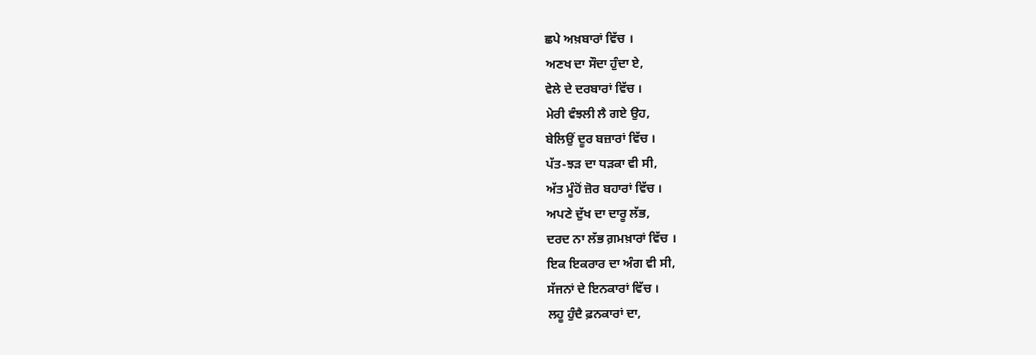ਛਪੇ ਅਖ਼ਬਾਰਾਂ ਵਿੱਚ ।
ਅਣਖ ਦਾ ਸੌਦਾ ਹੁੰਦਾ ਏ,
ਵੇਲੇ ਦੇ ਦਰਬਾਰਾਂ ਵਿੱਚ ।
ਮੇਰੀ ਵੰਝਲੀ ਲੈ ਗਏ ਉਹ,
ਬੇਲਿਉਂ ਦੂਰ ਬਜ਼ਾਰਾਂ ਵਿੱਚ ।
ਪੱਤ-ਝੜ ਦਾ ਧੜਕਾ ਵੀ ਸੀ,
ਅੱਤ ਮੂੰਹੋਂ ਜ਼ੋਰ ਬਹਾਰਾਂ ਵਿੱਚ ।
ਅਪਣੇ ਦੁੱਖ ਦਾ ਦਾਰੂ ਲੱਭ,
ਦਰਦ ਨਾ ਲੱਭ ਗ਼ਮਖ਼ਾਰਾਂ ਵਿੱਚ ।
ਇਕ ਇਕਰਾਰ ਦਾ ਅੰਗ ਵੀ ਸੀ,
ਸੱਜਨਾਂ ਦੇ ਇਨਕਾਰਾਂ ਵਿੱਚ ।
ਲਹੂ ਹੁੰਦੈ ਫ਼ਨਕਾਰਾਂ ਦਾ,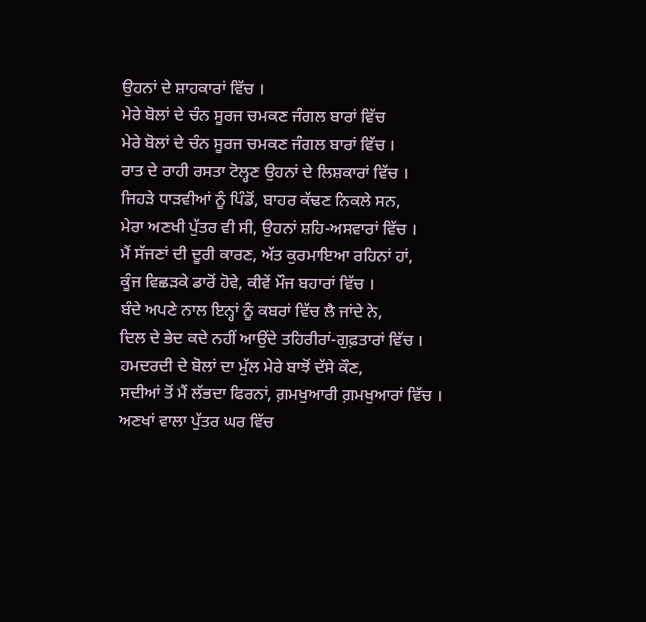ਉਹਨਾਂ ਦੇ ਸ਼ਾਹਕਾਰਾਂ ਵਿੱਚ ।
ਮੇਰੇ ਬੋਲਾਂ ਦੇ ਚੰਨ ਸੂਰਜ ਚਮਕਣ ਜੰਗਲ ਬਾਰਾਂ ਵਿੱਚ
ਮੇਰੇ ਬੋਲਾਂ ਦੇ ਚੰਨ ਸੂਰਜ ਚਮਕਣ ਜੰਗਲ ਬਾਰਾਂ ਵਿੱਚ ।
ਰਾਤ ਦੇ ਰਾਹੀ ਰਸਤਾ ਟੋਲ੍ਹਣ ਉਹਨਾਂ ਦੇ ਲਿਸ਼ਕਾਰਾਂ ਵਿੱਚ ।
ਜਿਹੜੇ ਧਾੜਵੀਆਂ ਨੂੰ ਪਿੰਡੋਂ, ਬਾਹਰ ਕੱਢਣ ਨਿਕਲੇ ਸਨ,
ਮੇਰਾ ਅਣਖੀ ਪੁੱਤਰ ਵੀ ਸੀ, ਉਹਨਾਂ ਸ਼ਹਿ-ਅਸਵਾਰਾਂ ਵਿੱਚ ।
ਮੈਂ ਸੱਜਣਾਂ ਦੀ ਦੂਰੀ ਕਾਰਣ, ਅੱਤ ਕੁਰਮਾਇਆ ਰਹਿਨਾਂ ਹਾਂ,
ਕੂੰਜ ਵਿਛੜਕੇ ਡਾਰੋਂ ਹੋਵੇ, ਕੀਵੇਂ ਮੌਜ ਬਹਾਰਾਂ ਵਿੱਚ ।
ਬੰਦੇ ਅਪਣੇ ਨਾਲ ਇਨ੍ਹਾਂ ਨੂੰ ਕਬਰਾਂ ਵਿੱਚ ਲੈ ਜਾਂਦੇ ਨੇ,
ਦਿਲ ਦੇ ਭੇਦ ਕਦੇ ਨਹੀਂ ਆਉਂਦੇ ਤਹਿਰੀਰਾਂ-ਗੁਫ਼ਤਾਰਾਂ ਵਿੱਚ ।
ਹਮਦਰਦੀ ਦੇ ਬੋਲਾਂ ਦਾ ਮੁੱਲ ਮੇਰੇ ਬਾਝੋਂ ਦੱਸੇ ਕੌਣ,
ਸਦੀਆਂ ਤੋਂ ਮੈਂ ਲੱਭਦਾ ਫਿਰਨਾਂ, ਗ਼ਮਖੁਆਰੀ ਗ਼ਮਖੁਆਰਾਂ ਵਿੱਚ ।
ਅਣਖਾਂ ਵਾਲਾ ਪੁੱਤਰ ਘਰ ਵਿੱਚ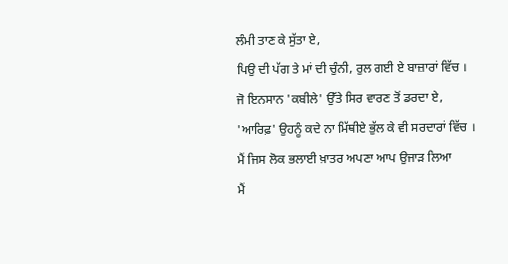ਲੰਮੀ ਤਾਣ ਕੇ ਸੁੱਤਾ ਏ,
ਪਿਉ ਦੀ ਪੱਗ ਤੇ ਮਾਂ ਦੀ ਚੁੰਨੀ, ਰੁਲ ਗਈ ਏ ਬਾਜ਼ਾਰਾਂ ਵਿੱਚ ।
ਜੋ ਇਨਸਾਨ 'ਕਬੀਲੇ' ਉੱਤੇ ਸਿਰ ਵਾਰਣ ਤੋਂ ਡਰਦਾ ਏ,
'ਆਰਿਫ਼' ਉਹਨੂੰ ਕਦੇ ਨਾ ਮਿੱਥੀਏ ਭੁੱਲ ਕੇ ਵੀ ਸਰਦਾਰਾਂ ਵਿੱਚ ।
ਮੈਂ ਜਿਸ ਲੋਕ ਭਲਾਈ ਖ਼ਾਤਰ ਅਪਣਾ ਆਪ ਉਜਾੜ ਲਿਆ
ਮੈਂ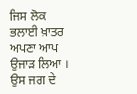ਜਿਸ ਲੋਕ ਭਲਾਈ ਖ਼ਾਤਰ ਅਪਣਾ ਆਪ ਉਜਾੜ ਲਿਆ ।
ਉਸ ਜਗ ਦੇ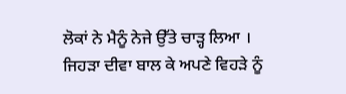ਲੋਕਾਂ ਨੇ ਮੈਨੂੰ ਨੇਜੇ ਉੱਤੇ ਚਾੜ੍ਹ ਲਿਆ ।
ਜਿਹੜਾ ਦੀਵਾ ਬਾਲ ਕੇ ਅਪਣੇ ਵਿਹੜੇ ਨੂੰ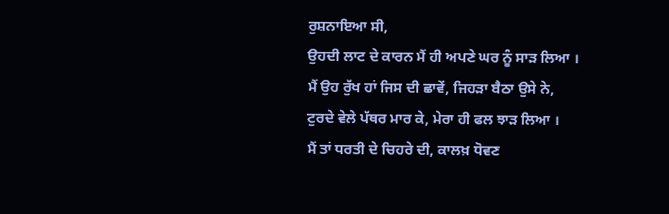ਰੁਸ਼ਨਾਇਆ ਸੀ,
ਉਹਦੀ ਲਾਟ ਦੇ ਕਾਰਨ ਮੈਂ ਹੀ ਅਪਣੇ ਘਰ ਨੂੰ ਸਾੜ ਲਿਆ ।
ਮੈਂ ਉਹ ਰੁੱਖ ਹਾਂ ਜਿਸ ਦੀ ਛਾਵੇਂ, ਜਿਹੜਾ ਬੈਠਾ ਉਸੇ ਨੇ,
ਟੁਰਦੇ ਵੇਲੇ ਪੱਥਰ ਮਾਰ ਕੇ, ਮੇਰਾ ਹੀ ਫਲ ਝਾੜ ਲਿਆ ।
ਮੈਂ ਤਾਂ ਧਰਤੀ ਦੇ ਚਿਹਰੇ ਦੀ, ਕਾਲਖ਼ ਧੋਵਣ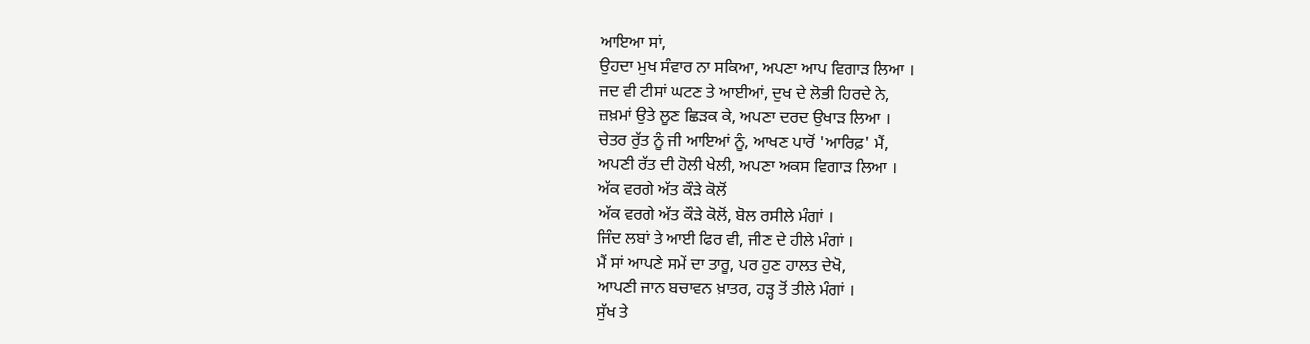ਆਇਆ ਸਾਂ,
ਉਹਦਾ ਮੁਖ ਸੰਵਾਰ ਨਾ ਸਕਿਆ, ਅਪਣਾ ਆਪ ਵਿਗਾੜ ਲਿਆ ।
ਜਦ ਵੀ ਟੀਸਾਂ ਘਟਣ ਤੇ ਆਈਆਂ, ਦੁਖ ਦੇ ਲੋਭੀ ਹਿਰਦੇ ਨੇ,
ਜ਼ਖ਼ਮਾਂ ਉਤੇ ਲੂਣ ਛਿੜਕ ਕੇ, ਅਪਣਾ ਦਰਦ ਉਖਾੜ ਲਿਆ ।
ਚੇਤਰ ਰੁੱਤ ਨੂੰ ਜੀ ਆਇਆਂ ਨੂੰ, ਆਖਣ ਪਾਰੋਂ 'ਆਰਿਫ਼' ਮੈਂ,
ਅਪਣੀ ਰੱਤ ਦੀ ਹੋਲੀ ਖੇਲੀ, ਅਪਣਾ ਅਕਸ ਵਿਗਾੜ ਲਿਆ ।
ਅੱਕ ਵਰਗੇ ਅੱਤ ਕੌੜੇ ਕੋਲੋਂ
ਅੱਕ ਵਰਗੇ ਅੱਤ ਕੌੜੇ ਕੋਲੋਂ, ਬੋਲ ਰਸੀਲੇ ਮੰਗਾਂ ।
ਜਿੰਦ ਲਬਾਂ ਤੇ ਆਈ ਫਿਰ ਵੀ, ਜੀਣ ਦੇ ਹੀਲੇ ਮੰਗਾਂ ।
ਮੈਂ ਸਾਂ ਆਪਣੇ ਸਮੇਂ ਦਾ ਤਾਰੂ, ਪਰ ਹੁਣ ਹਾਲਤ ਦੇਖੋ,
ਆਪਣੀ ਜਾਨ ਬਚਾਵਨ ਖ਼ਾਤਰ, ਹੜ੍ਹ ਤੋਂ ਤੀਲੇ ਮੰਗਾਂ ।
ਸੁੱਖ ਤੇ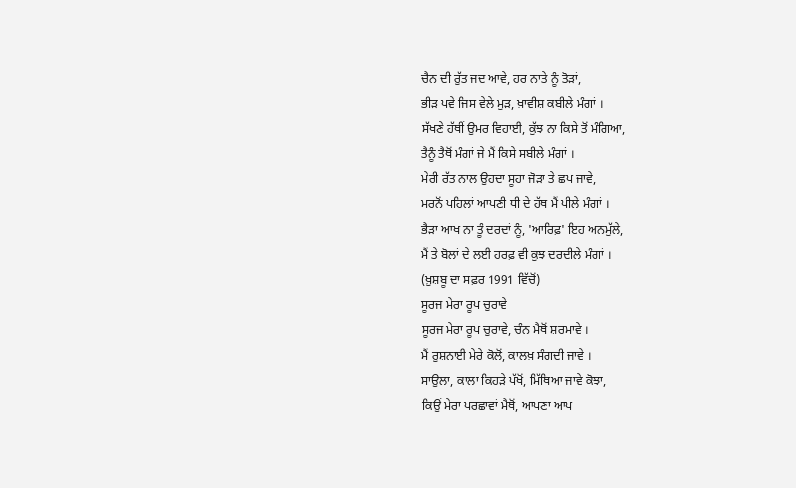ਚੈਨ ਦੀ ਰੁੱਤ ਜਦ ਆਵੇ, ਹਰ ਨਾਤੇ ਨੂੰ ਤੋੜਾਂ,
ਭੀੜ ਪਵੇ ਜਿਸ ਵੇਲੇ ਮੁੜ, ਖ਼ਾਵੀਸ਼ ਕਬੀਲੇ ਮੰਗਾਂ ।
ਸੱਖਣੇ ਹੱਥੀਂ ਉਮਰ ਵਿਹਾਈ, ਕੁੱਝ ਨਾ ਕਿਸੇ ਤੋਂ ਮੰਗਿਆ,
ਤੈਨੂੰ ਤੈਥੋਂ ਮੰਗਾਂ ਜੇ ਮੈਂ ਕਿਸੇ ਸਬੀਲੇ ਮੰਗਾਂ ।
ਮੇਰੀ ਰੱਤ ਨਾਲ ਉਹਦਾ ਸੂਹਾ ਜੋੜਾ ਤੇ ਛਪ ਜਾਵੇ,
ਮਰਨੋਂ ਪਹਿਲਾਂ ਆਪਣੀ ਧੀ ਦੇ ਹੱਥ ਮੈਂ ਪੀਲੇ ਮੰਗਾਂ ।
ਭੈੜਾ ਆਖ ਨਾ ਤੂੰ ਦਰਦਾਂ ਨੂੰ, 'ਆਰਿਫ਼' ਇਹ ਅਨਮੁੱਲੇ,
ਮੈਂ ਤੇ ਬੋਲਾਂ ਦੇ ਲਈ ਹਰਫ਼ ਵੀ ਕੁਝ ਦਰਦੀਲੇ ਮੰਗਾਂ ।
(ਖ਼ੁਸ਼ਬੂ ਦਾ ਸਫ਼ਰ 1991 ਵਿੱਚੋਂ)
ਸੂਰਜ ਮੇਰਾ ਰੂਪ ਚੁਰਾਵੇ
ਸੂਰਜ ਮੇਰਾ ਰੂਪ ਚੁਰਾਵੇ, ਚੰਨ ਮੈਥੋਂ ਸ਼ਰਮਾਵੇ ।
ਮੈਂ ਰੁਸ਼ਨਾਈ ਮੇਰੇ ਕੋਲੋਂ, ਕਾਲਖ਼ ਸੰਗਦੀ ਜਾਵੇ ।
ਸਾਉਲਾ, ਕਾਲਾ ਕਿਹੜੇ ਪੱਖੋਂ, ਮਿੱਥਿਆ ਜਾਵੇ ਕੋਝਾ,
ਕਿਉਂ ਮੇਰਾ ਪਰਛਾਵਾਂ ਮੈਥੋਂ, ਆਪਣਾ ਆਪ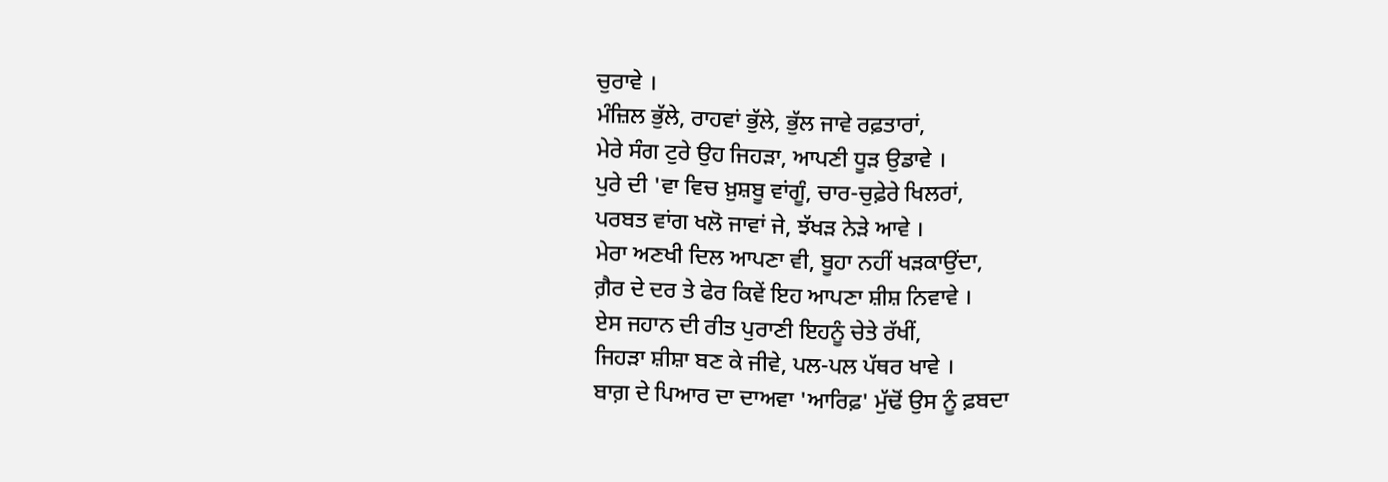ਚੁਰਾਵੇ ।
ਮੰਜ਼ਿਲ ਭੁੱਲੇ, ਰਾਹਵਾਂ ਭੁੱਲੇ, ਭੁੱਲ ਜਾਵੇ ਰਫ਼ਤਾਰਾਂ,
ਮੇਰੇ ਸੰਗ ਟੁਰੇ ਉਹ ਜਿਹੜਾ, ਆਪਣੀ ਧੂੜ ਉਡਾਵੇ ।
ਪੁਰੇ ਦੀ 'ਵਾ ਵਿਚ ਖ਼ੁਸ਼ਬੂ ਵਾਂਗੂੰ, ਚਾਰ-ਚੁਫ਼ੇਰੇ ਖਿਲਰਾਂ,
ਪਰਬਤ ਵਾਂਗ ਖਲੋ ਜਾਵਾਂ ਜੇ, ਝੱਖੜ ਨੇੜੇ ਆਵੇ ।
ਮੇਰਾ ਅਣਖੀ ਦਿਲ ਆਪਣਾ ਵੀ, ਬੂਹਾ ਨਹੀਂ ਖੜਕਾਉਂਦਾ,
ਗ਼ੈਰ ਦੇ ਦਰ ਤੇ ਫੇਰ ਕਿਵੇਂ ਇਹ ਆਪਣਾ ਸ਼ੀਸ਼ ਨਿਵਾਵੇ ।
ਏਸ ਜਹਾਨ ਦੀ ਰੀਤ ਪੁਰਾਣੀ ਇਹਨੂੰ ਚੇਤੇ ਰੱਖੀਂ,
ਜਿਹੜਾ ਸ਼ੀਸ਼ਾ ਬਣ ਕੇ ਜੀਵੇ, ਪਲ-ਪਲ ਪੱਥਰ ਖਾਵੇ ।
ਬਾਗ਼ ਦੇ ਪਿਆਰ ਦਾ ਦਾਅਵਾ 'ਆਰਿਫ਼' ਮੁੱਢੋਂ ਉਸ ਨੂੰ ਫ਼ਬਦਾ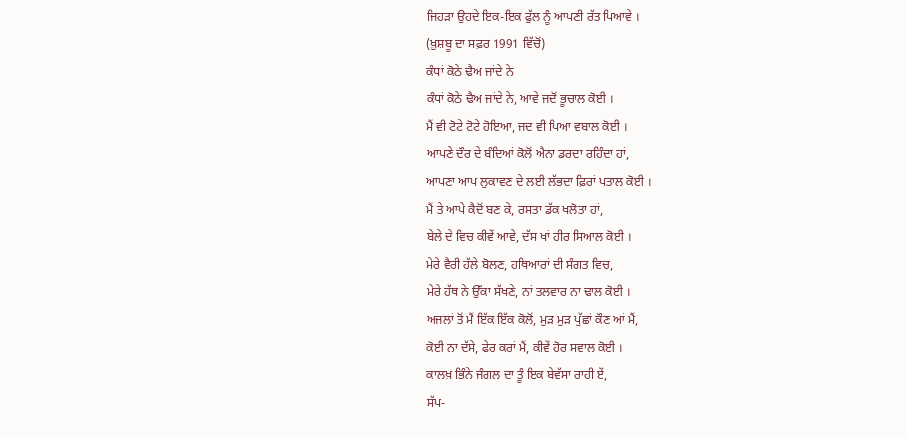ਜਿਹੜਾ ਉਹਦੇ ਇਕ-ਇਕ ਫੁੱਲ ਨੂੰ ਆਪਣੀ ਰੱਤ ਪਿਆਵੇ ।
(ਖ਼ੁਸ਼ਬੂ ਦਾ ਸਫ਼ਰ 1991 ਵਿੱਚੋਂ)
ਕੰਧਾਂ ਕੋਠੇ ਢੈਅ ਜਾਂਦੇ ਨੇ
ਕੰਧਾਂ ਕੋਠੇ ਢੈਅ ਜਾਂਦੇ ਨੇ, ਆਵੇ ਜਦੋਂ ਭੂਚਾਲ ਕੋਈ ।
ਮੈਂ ਵੀ ਟੋਟੇ ਟੋਟੇ ਹੋਇਆ, ਜਦ ਵੀ ਪਿਆ ਵਬਾਲ ਕੋਈ ।
ਆਪਣੇ ਦੌਰ ਦੇ ਬੰਦਿਆਂ ਕੋਲੋਂ ਐਨਾ ਡਰਦਾ ਰਹਿੰਦਾ ਹਾਂ,
ਆਪਣਾ ਆਪ ਲੁਕਾਵਣ ਦੇ ਲਈ ਲੱਭਦਾ ਫ਼ਿਰਾਂ ਪਤਾਲ ਕੋਈ ।
ਮੈਂ ਤੇ ਆਪੇ ਕੈਦੋਂ ਬਣ ਕੇ, ਰਸਤਾ ਡੱਕ ਖਲੋਤਾ ਹਾਂ,
ਬੇਲੇ ਦੇ ਵਿਚ ਕੀਵੇਂ ਆਵੇ, ਦੱਸ ਖਾਂ ਹੀਰ ਸਿਆਲ ਕੋਈ ।
ਮੇਰੇ ਵੈਰੀ ਹੱਲੇ ਬੋਲਣ, ਹਥਿਆਰਾਂ ਦੀ ਸੰਗਤ ਵਿਚ,
ਮੇਰੇ ਹੱਥ ਨੇ ਉੱਕਾ ਸੱਖਣੇ, ਨਾਂ ਤਲਵਾਰ ਨਾ ਢਾਲ ਕੋਈ ।
ਅਜਲਾਂ ਤੋਂ ਮੈਂ ਇੱਕ ਇੱਕ ਕੋਲੋਂ, ਮੁੜ ਮੁੜ ਪੁੱਛਾਂ ਕੌਣ ਆਂ ਮੈਂ,
ਕੋਈ ਨਾ ਦੱਸੇ, ਫੇਰ ਕਰਾਂ ਮੈਂ, ਕੀਵੇਂ ਹੋਰ ਸਵਾਲ ਕੋਈ ।
ਕਾਲਖ਼ ਭਿੰਨੇ ਜੰਗਲ ਦਾ ਤੂੰ ਇਕ ਬੇਵੱਸਾ ਰਾਹੀ ਏਂ,
ਸੱਪ-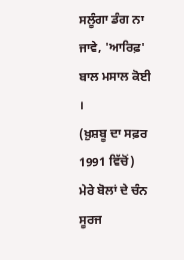ਸਲੂੰਗਾ ਡੰਗ ਨਾ ਜਾਵੇ, 'ਆਰਿਫ਼' ਬਾਲ ਮਸਾਲ ਕੋਈ ।
(ਖ਼ੁਸ਼ਬੂ ਦਾ ਸਫ਼ਰ 1991 ਵਿੱਚੋਂ)
ਮੇਰੇ ਬੋਲਾਂ ਦੇ ਚੰਨ ਸੂਰਜ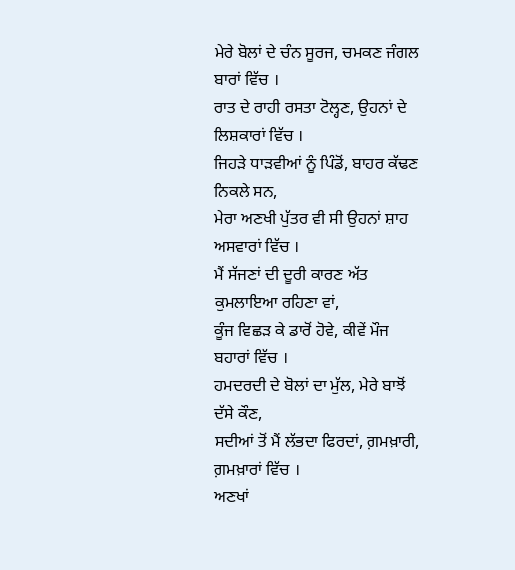ਮੇਰੇ ਬੋਲਾਂ ਦੇ ਚੰਨ ਸੂਰਜ, ਚਮਕਣ ਜੰਗਲ ਬਾਰਾਂ ਵਿੱਚ ।
ਰਾਤ ਦੇ ਰਾਹੀ ਰਸਤਾ ਟੋਲ੍ਹਣ, ਉਹਨਾਂ ਦੇ ਲਿਸ਼ਕਾਰਾਂ ਵਿੱਚ ।
ਜਿਹੜੇ ਧਾੜਵੀਆਂ ਨੂੰ ਪਿੰਡੋਂ, ਬਾਹਰ ਕੱਢਣ ਨਿਕਲੇ ਸਨ,
ਮੇਰਾ ਅਣਖੀ ਪੁੱਤਰ ਵੀ ਸੀ ਉਹਨਾਂ ਸ਼ਾਹ ਅਸਵਾਰਾਂ ਵਿੱਚ ।
ਮੈਂ ਸੱਜਣਾਂ ਦੀ ਦੂਰੀ ਕਾਰਣ ਅੱਤ ਕੁਮਲਾਇਆ ਰਹਿਣਾ ਵਾਂ,
ਕੂੰਜ ਵਿਛੜ ਕੇ ਡਾਰੋਂ ਹੋਵੇ, ਕੀਵੇਂ ਮੌਜ ਬਹਾਰਾਂ ਵਿੱਚ ।
ਹਮਦਰਦੀ ਦੇ ਬੋਲਾਂ ਦਾ ਮੁੱਲ, ਮੇਰੇ ਬਾਝੋਂ ਦੱਸੇ ਕੌਣ,
ਸਦੀਆਂ ਤੋਂ ਮੈਂ ਲੱਭਦਾ ਫਿਰਦਾਂ, ਗ਼ਮਖ਼ਾਰੀ, ਗ਼ਮਖ਼ਾਰਾਂ ਵਿੱਚ ।
ਅਣਖਾਂ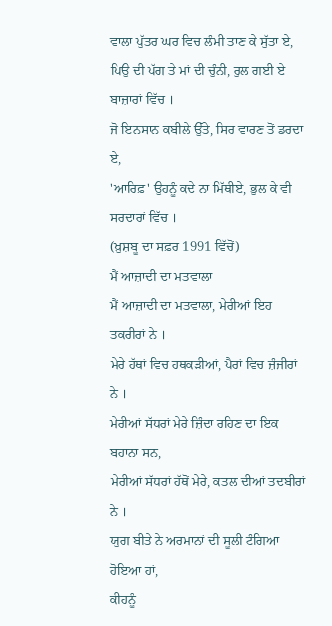ਵਾਲਾ ਪੁੱਤਰ ਘਰ ਵਿਚ ਲੰਮੀ ਤਾਣ ਕੇ ਸੁੱਤਾ ਏ,
ਪਿਉ ਦੀ ਪੱਗ ਤੇ ਮਾਂ ਦੀ ਚੁੰਨੀ, ਰੁਲ ਗਈ ਏ ਬਾਜ਼ਾਰਾਂ ਵਿੱਚ ।
ਜੋ ਇਨਸਾਨ ਕਬੀਲੇ ਉੱਤੇ, ਸਿਰ ਵਾਰਣ ਤੋਂ ਡਰਦਾ ਏ,
'ਆਰਿਫ਼' ਉਹਨੂੰ ਕਦੇ ਨਾ ਮਿੱਥੀਏ, ਭੁਲ ਕੇ ਵੀ ਸਰਦਾਰਾਂ ਵਿੱਚ ।
(ਖ਼ੁਸ਼ਬੂ ਦਾ ਸਫ਼ਰ 1991 ਵਿੱਚੋਂ)
ਮੈਂ ਆਜ਼ਾਦੀ ਦਾ ਮਤਵਾਲਾ
ਮੈਂ ਆਜ਼ਾਦੀ ਦਾ ਮਤਵਾਲਾ, ਮੇਰੀਆਂ ਇਹ ਤਕਰੀਰਾਂ ਨੇ ।
ਮੇਰੇ ਹੱਥਾਂ ਵਿਚ ਹਥਕੜੀਆਂ, ਪੈਰਾਂ ਵਿਚ ਜ਼ੰਜੀਰਾਂ ਨੇ ।
ਮੇਰੀਆਂ ਸੱਧਰਾਂ ਮੇਰੇ ਜ਼ਿੰਦਾ ਰਹਿਣ ਦਾ ਇਕ ਬਹਾਨਾ ਸਨ,
ਮੇਰੀਆਂ ਸੱਧਰਾਂ ਹੱਥੋਂ ਮੇਰੇ, ਕਤਲ ਦੀਆਂ ਤਦਬੀਰਾਂ ਨੇ ।
ਯੁਗ ਬੀਤੇ ਨੇ ਅਰਮਾਨਾਂ ਦੀ ਸੂਲੀ ਟੰਗਿਆ ਹੋਇਆ ਹਾਂ,
ਕੀਹਨੂੰ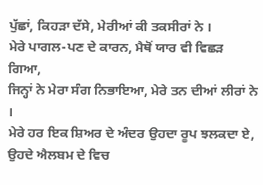ਪੁੱਛਾਂ, ਕਿਹੜਾ ਦੱਸੇ, ਮੇਰੀਆਂ ਕੀ ਤਕਸੀਰਾਂ ਨੇ ।
ਮੇਰੇ ਪਾਗਲ-ਪਣ ਦੇ ਕਾਰਨ, ਮੈਥੋਂ ਯਾਰ ਵੀ ਵਿਛੜ ਗਿਆ,
ਜਿਨ੍ਹਾਂ ਨੇ ਮੇਰਾ ਸੰਗ ਨਿਭਾਇਆ, ਮੇਰੇ ਤਨ ਦੀਆਂ ਲੀਰਾਂ ਨੇ ।
ਮੇਰੇ ਹਰ ਇਕ ਸ਼ਿਅਰ ਦੇ ਅੰਦਰ ਉਹਦਾ ਰੂਪ ਝਲਕਦਾ ਏ,
ਉਹਦੇ ਐਲਬਮ ਦੇ ਵਿਚ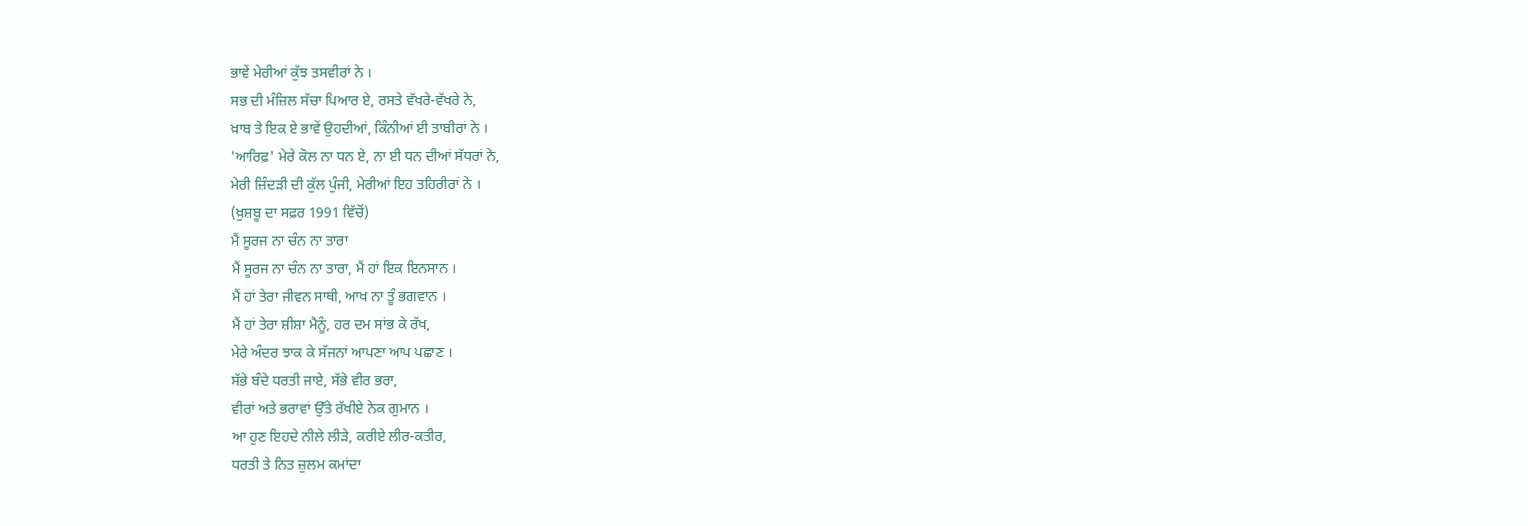ਭਾਵੇਂ ਮੇਰੀਆਂ ਕੁੱਝ ਤਸਵੀਰਾਂ ਨੇ ।
ਸਭ ਦੀ ਮੰਜ਼ਿਲ ਸੱਚਾ ਪਿਆਰ ਏ, ਰਸਤੇ ਵੱਖਰੇ-ਵੱਖਰੇ ਨੇ,
ਖ਼ਾਬ ਤੇ ਇਕ ਏ ਭਾਵੇਂ ਉਹਦੀਆਂ, ਕਿੰਨੀਆਂ ਈ ਤਾਬੀਰਾਂ ਨੇ ।
'ਆਰਿਫ਼' ਮੇਰੇ ਕੋਲ ਨਾ ਧਨ ਏ, ਨਾ ਈ ਧਨ ਦੀਆਂ ਸੱਧਰਾਂ ਨੇ,
ਮੇਰੀ ਜ਼ਿੰਦੜੀ ਦੀ ਕੁੱਲ ਪੁੰਜੀ, ਮੇਰੀਆਂ ਇਹ ਤਹਿਰੀਰਾਂ ਨੇ ।
(ਖ਼ੁਸ਼ਬੂ ਦਾ ਸਫ਼ਰ 1991 ਵਿੱਚੋਂ)
ਮੈਂ ਸੂਰਜ ਨਾ ਚੰਨ ਨਾ ਤਾਰਾ
ਮੈਂ ਸੂਰਜ ਨਾ ਚੰਨ ਨਾ ਤਾਰਾ, ਮੈਂ ਹਾਂ ਇਕ ਇਨਸਾਨ ।
ਮੈਂ ਹਾਂ ਤੇਰਾ ਜੀਵਨ ਸਾਥੀ, ਆਖ ਨਾ ਤੂੰ ਭਗਵਾਨ ।
ਮੈਂ ਹਾਂ ਤੇਰਾ ਸ਼ੀਸ਼ਾ ਮੈਨੂੰ, ਹਰ ਦਮ ਸਾਂਭ ਕੇ ਰੱਖ,
ਮੇਰੇ ਅੰਦਰ ਝਾਕ ਕੇ ਸੱਜਨਾਂ ਆਪਣਾ ਆਪ ਪਛਾਣ ।
ਸੱਭੇ ਬੰਦੇ ਧਰਤੀ ਜਾਏ, ਸੱਭੇ ਵੀਰ ਭਰਾ,
ਵੀਰਾਂ ਅਤੇ ਭਰਾਵਾਂ ਉੱਤੇ ਰੱਖੀਏ ਨੇਕ ਗੁਮਾਨ ।
ਆ ਹੁਣ ਇਹਦੇ ਨੀਲੇ ਲੀੜੇ, ਕਰੀਏ ਲੀਰ-ਕਤੀਰ,
ਧਰਤੀ ਤੇ ਨਿਤ ਜ਼ੁਲਮ ਕਮਾਂਦਾ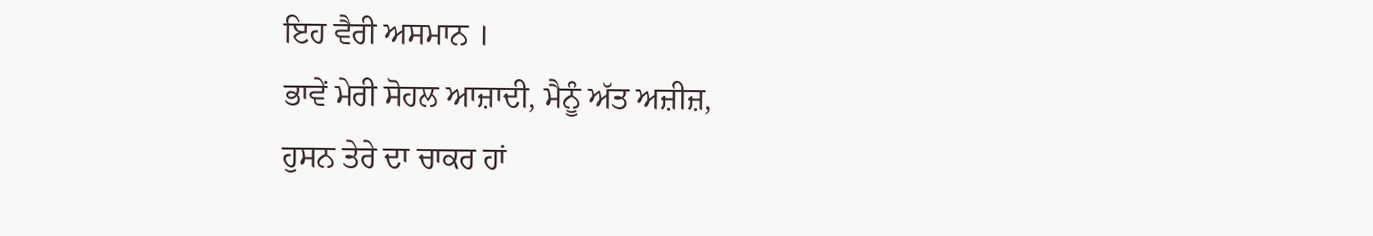ਇਹ ਵੈਰੀ ਅਸਮਾਨ ।
ਭਾਵੇਂ ਮੇਰੀ ਸੋਹਲ ਆਜ਼ਾਦੀ, ਮੈਨੂੰ ਅੱਤ ਅਜ਼ੀਜ਼,
ਹੁਸਨ ਤੇਰੇ ਦਾ ਚਾਕਰ ਹਾਂ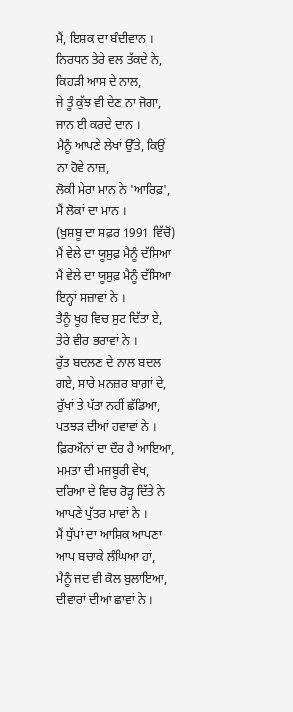ਮੈਂ, ਇਸ਼ਕ ਦਾ ਬੰਦੀਵਾਨ ।
ਨਿਰਧਨ ਤੇਰੇ ਵਲ ਤੱਕਦੇ ਨੇ, ਕਿਹੜੀ ਆਸ ਦੇ ਨਾਲ,
ਜੇ ਤੂੰ ਕੁੱਝ ਵੀ ਦੇਣ ਨਾ ਜੋਗਾ, ਜਾਨ ਈ ਕਰਦੇ ਦਾਨ ।
ਮੈਨੂੰ ਆਪਣੇ ਲੇਖਾਂ ਉੱਤੇ, ਕਿਉਂ ਨਾ ਹੋਵੇ ਨਾਜ਼,
ਲੋਕੀ ਮੇਰਾ ਮਾਨ ਨੇ 'ਆਰਿਫ਼', ਮੈਂ ਲੋਕਾਂ ਦਾ ਮਾਨ ।
(ਖ਼ੁਸ਼ਬੂ ਦਾ ਸਫ਼ਰ 1991 ਵਿੱਚੋਂ)
ਮੈਂ ਵੇਲੇ ਦਾ ਯੂਸੁਫ਼ ਮੈਨੂੰ ਦੱਸਿਆ
ਮੈਂ ਵੇਲੇ ਦਾ ਯੂਸੁਫ਼ ਮੈਨੂੰ ਦੱਸਿਆ ਇਨ੍ਹਾਂ ਸਜ਼ਾਵਾਂ ਨੇ ।
ਤੈਨੂੰ ਖੂਹ ਵਿਚ ਸੁਟ ਦਿੱਤਾ ਏ, ਤੇਰੇ ਵੀਰ ਭਰਾਵਾਂ ਨੇ ।
ਰੁੱਤ ਬਦਲਣ ਦੇ ਨਾਲ ਬਦਲ ਗਏ, ਸਾਰੇ ਮਨਜ਼ਰ ਬਾਗ਼ਾਂ ਦੇ,
ਰੁੱਖਾਂ ਤੇ ਪੱਤਾ ਨਹੀਂ ਛੱਡਿਆ, ਪਤਝੜ ਦੀਆਂ ਹਵਾਵਾਂ ਨੇ ।
ਫ਼ਿਰਔਨਾਂ ਦਾ ਦੌਰ ਹੈ ਆਇਆ, ਮਮਤਾ ਦੀ ਮਜਬੂਰੀ ਵੇਖ,
ਦਰਿਆ ਦੇ ਵਿਚ ਰੋੜ੍ਹ ਦਿੱਤੇ ਨੇ ਆਪਣੇ ਪੁੱਤਰ ਮਾਵਾਂ ਨੇ ।
ਮੈਂ ਧੁੱਪਾਂ ਦਾ ਆਸ਼ਿਕ ਆਪਣਾ ਆਪ ਬਚਾਕੇ ਲੰਘਿਆ ਹਾਂ,
ਮੈਨੂੰ ਜਦ ਵੀ ਕੋਲ ਬੁਲਾਇਆ, ਦੀਵਾਰਾਂ ਦੀਆਂ ਛਾਵਾਂ ਨੇ ।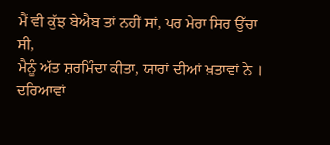ਮੈਂ ਵੀ ਕੁੱਝ ਬੇਐਬ ਤਾਂ ਨਹੀਂ ਸਾਂ, ਪਰ ਮੇਰਾ ਸਿਰ ਉੱਚਾ ਸੀ,
ਮੈਨੂੰ ਅੱਤ ਸ਼ਰਮਿੰਦਾ ਕੀਤਾ, ਯਾਰਾਂ ਦੀਆਂ ਖ਼ਤਾਵਾਂ ਨੇ ।
ਦਰਿਆਵਾਂ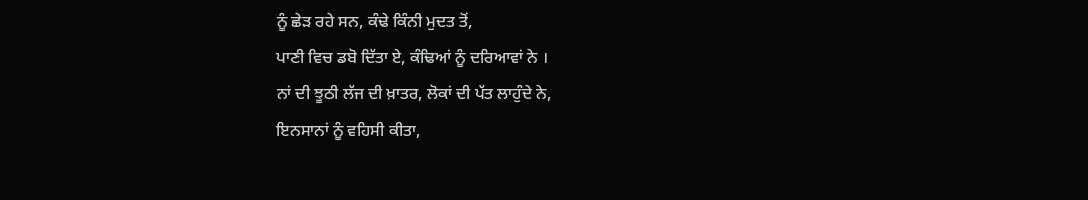ਨੂੰ ਛੇੜ ਰਹੇ ਸਨ, ਕੰਢੇ ਕਿੰਨੀ ਮੁਦਤ ਤੋਂ,
ਪਾਣੀ ਵਿਚ ਡਬੋ ਦਿੱਤਾ ਏ, ਕੰਢਿਆਂ ਨੂੰ ਦਰਿਆਵਾਂ ਨੇ ।
ਨਾਂ ਦੀ ਝੂਠੀ ਲੱਜ ਦੀ ਖ਼ਾਤਰ, ਲੋਕਾਂ ਦੀ ਪੱਤ ਲਾਹੁੰਦੇ ਨੇ,
ਇਨਸਾਨਾਂ ਨੂੰ ਵਹਿਸੀ ਕੀਤਾ,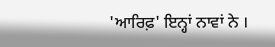'ਆਰਿਫ਼' ਇਨ੍ਹਾਂ ਨਾਵਾਂ ਨੇ ।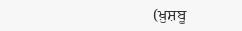(ਖ਼ੁਸ਼ਬੂ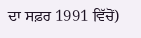ਦਾ ਸਫ਼ਰ 1991 ਵਿੱਚੋਂ)